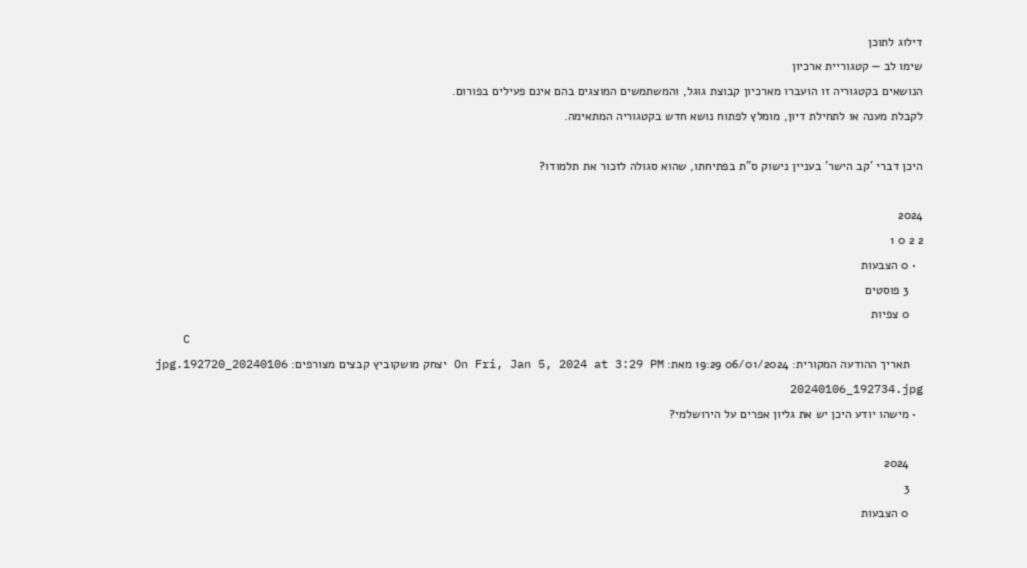דילוג לתוכן
שימו לב — קטגוריית ארכיון
הנושאים בקטגוריה זו הועברו מארכיון קבוצת גוגל, והמשתמשים המוצגים בהם אינם פעילים בפורום.
לקבלת מענה או לתחילת דיון, מומלץ לפתוח נושא חדש בקטגוריה המתאימה.

היכן דברי 'קב הישר' בעניין נישוק ס"ת בפתיחתו, שהוא סגולה לזכור את תלמודו?

2024
2 2 0 1
  • 0 הצבעות
    3 פוסטים
    0 צפיות
    C
    תאריך ההודעה המקורית: 06/01/2024 19:29 מאת: On Fri, Jan 5, 2024 at 3:29 PM יצחק מושקוביץ קבצים מצורפים: 20240106_192720.jpg 20240106_192734.jpg
  • מישהו יודע היכן יש את גליון אפרים על הירושלמי?

    2024
    3
    0 הצבעות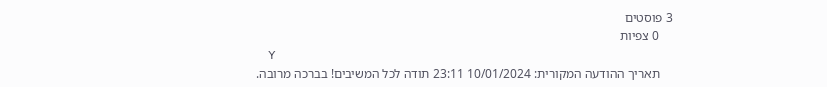3 פוסטים
    0 צפיות
    Y
    תאריך ההודעה המקורית: 10/01/2024 23:11 תודה לכל המשיבים! בברכה מרובה.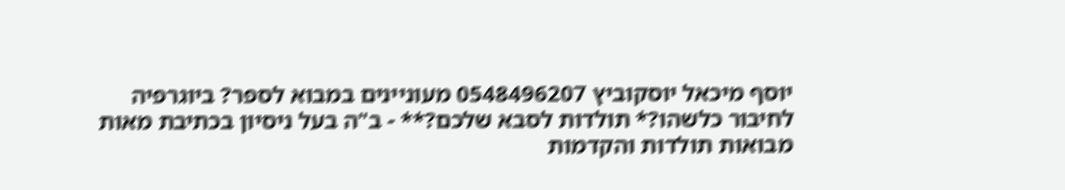יוסף מיכאל יוסקוביץ 0548496207 מעוניינים במבוא לספר? ביוגרפיה לחיבור כלשהו?* תולדות לסבא שלכם?** - ב"ה בעל ניסיון בכתיבת מאות מבואות תולדות והקדמות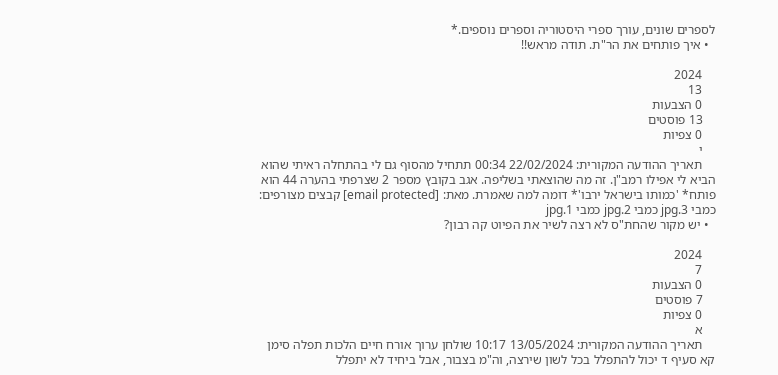לספרים שונים, עורך ספרי היסטוריה וספרים נוספים.*
  • איך פותחים את הר"ת. תודה מראש!!

    2024
    13
    0 הצבעות
    13 פוסטים
    0 צפיות
    י
    תאריך ההודעה המקורית: 22/02/2024 00:34 תתחיל מהסוף גם לי בהתחלה ראיתי שהוא הביא לי אפילו רמב"ן. זה מה שהוצאתי בשליפה. אגב בקובץ מספר 2 שצרפתי בהערה 44 הוא פותח* 'כמותו בישראל ירבו'* דומה למה שאמרת. מאת: [email protected] קבצים מצורפים: כמבי 3.jpg כמבי 2.jpg כמבי 1.jpg
  • יש מקור שהחת"ס לא רצה לשיר את הפיוט קה רבון?

    2024
    7
    0 הצבעות
    7 פוסטים
    0 צפיות
    א
    תאריך ההודעה המקורית: 13/05/2024 10:17 שולחן ערוך אורח חיים הלכות תפלה סימן קא סעיף ד יכול להתפלל בכל לשון שירצה, וה"מ בצבור, אבל ביחיד לא יתפלל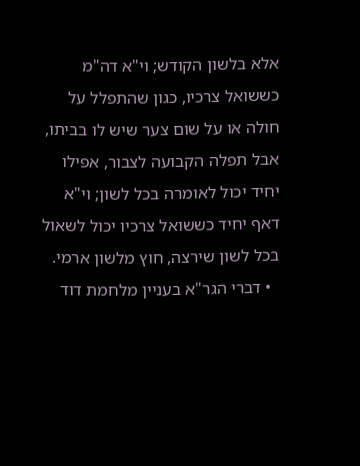אלא בלשון הקודש; וי"א דה"מ כששואל צרכיו, כגון שהתפלל על חולה או על שום צער שיש לו בביתו, אבל תפלה הקבועה לצבור, אפילו יחיד יכול לאומרה בכל לשון; וי"א דאף יחיד כששואל צרכיו יכול לשאול בכל לשון שירצה, חוץ מלשון ארמי.
  • דברי הגר"א בעניין מלחמת דוד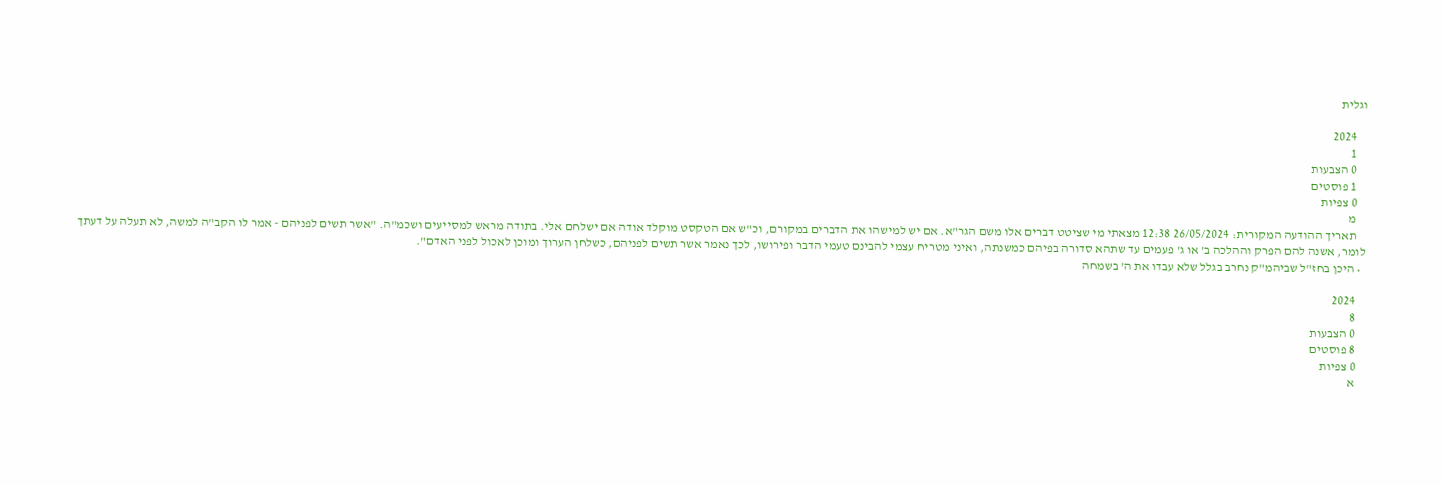וגלית

    2024
    1
    0 הצבעות
    1 פוסטים
    0 צפיות
    מ
    תאריך ההודעה המקורית: 26/05/2024 12:38 מצאתי מי שציטט דברים אלו משם הגר"א. אם יש למישהו את הדברים במקורם, וכ"ש אם הטקסט מוקלד אודה אם ישלחם אלי. בתודה מראש למסייעים ושכמ"ה. "אשר תשים לפניהם - אמר לו הקב"ה למשה, לא תעלה על דעתך לומר, אשנה להם הפרק וההלכה ב' או ג' פעמים עד שתהא סדורה בפיהם כמשנתה, ואיני מטריח עצמי להבינם טעמי הדבר ופירושו, לכך נאמר אשר תשים לפניהם, כשלחן הערוך ומוכן לאכול לפני האדם".
  • היכן בחז"ל שביהמ"ק נחרב בגלל שלא עבדו את ה' בשמחה

    2024
    8
    0 הצבעות
    8 פוסטים
    0 צפיות
    א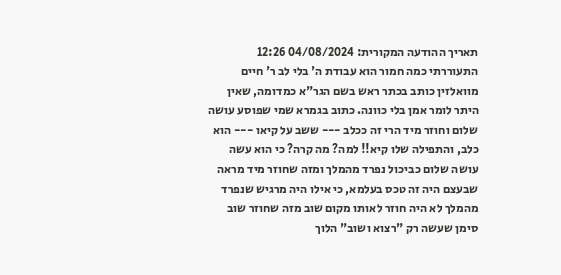תאריך ההודעה המקורית: 04/08/2024 12:26 התעוררתי כמה חמור הוא עבודת ה' בלי לב ר' חיים מוואלזין כותב בכתר ראש בשם הגר"א כמדומה, שאין היתר לומר אמן בלי כוונה. כתוב בגמרא שמי שפוסע עושה שלום וחוזר מיד הרי זה ככלב --- ששב על קיאו --- הוא כלב, והתפילה שלו קיא!! למה? מה קרה? כי הוא עשה עושה שלום כביכול נפרד מהמלך ומזה שחוזר מיד מראה שבעצם היה זה טכס בעלמא, כי אילו היה מרגיש שנפרד מהמלך לא היה חוזר לאותו מקום שוב מזה שחוזר שוב סימן שעשה רק "רצוא ושוב" הלוך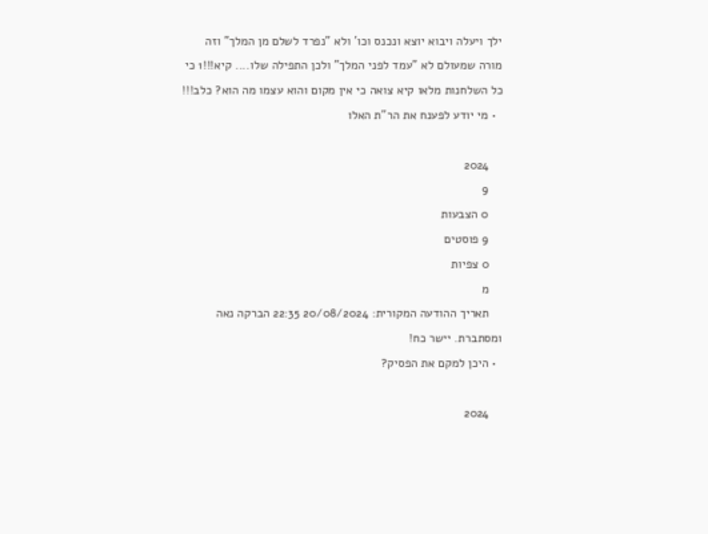ילך ויעלה ויבוא יוצא ונכנס וכו' ולא "נפרד לשלם מן המלך" וזה מורה שמעולם לא "עמד לפני המלך" ולכן התפילה שלו.... קיא!!!1 כי כל השלחנות מלאו קיא צואה כי אין מקום והוא עצמו מה הוא? כלב!!!
  • מי יודע לפענח את הר"ת האלו

    2024
    9
    0 הצבעות
    9 פוסטים
    0 צפיות
    מ
    תאריך ההודעה המקורית: 20/08/2024 22:35 הברקה נאה ומסתברת. יישר כח!
  • היכן למקם את הפסיק?

    2024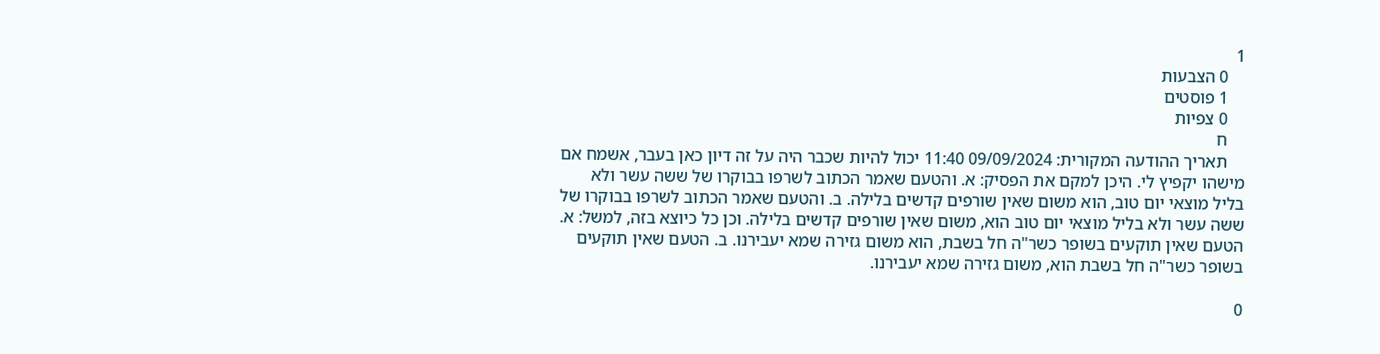1
    0 הצבעות
    1 פוסטים
    0 צפיות
    ח
    תאריך ההודעה המקורית: 09/09/2024 11:40 יכול להיות שכבר היה על זה דיון כאן בעבר, אשמח אם מישהו יקפיץ לי. היכן למקם את הפסיק: א. והטעם שאמר הכתוב לשרפו בבוקרו של ששה עשר ולא בליל מוצאי יום טוב, הוא משום שאין שורפים קדשים בלילה. ב. והטעם שאמר הכתוב לשרפו בבוקרו של ששה עשר ולא בליל מוצאי יום טוב הוא, משום שאין שורפים קדשים בלילה. וכן כל כיוצא בזה, למשל: א. הטעם שאין תוקעים בשופר כשר"ה חל בשבת, הוא משום גזירה שמא יעבירנו. ב. הטעם שאין תוקעים בשופר כשר"ה חל בשבת הוא, משום גזירה שמא יעבירנו.

0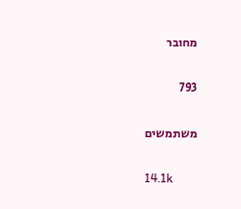מחובר

793

משתמשים

14.1k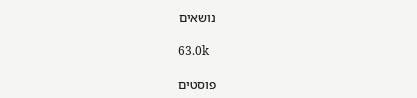נושאים

63.0k

פוסטים